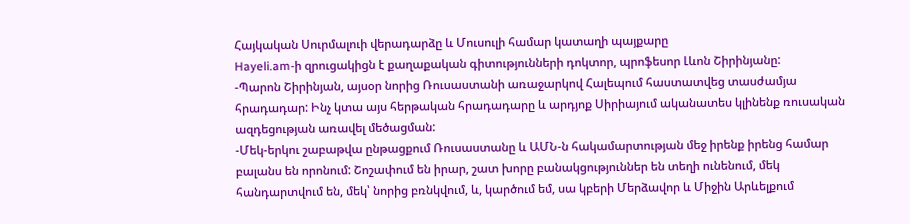Հայկական Սուրմալուի վերադարձը և Մուսուլի համար կատաղի պայքարը
Hayeli.am-ի զրուցակիցն է քաղաքական գիտությունների դոկտոր, պրոֆեսոր Լևոն Շիրինյանը:
-Պարոն Շիրինյան, այսօր նորից Ռուսաստանի առաջարկով Հալեպում հաստատվեց տասժամյա հրադադար: Ինչ կտա այս հերթական հրադադարը և արդյոք Սիրիայում ականատես կլինենք ռուսական ազդեցության առավել մեծացման:
-Մեկ-երկու շաբաթվա ընթացքում Ռուսաստանը և ԱՄՆ-ն հակամարտության մեջ իրենք իրենց համար բալանս են որոնում: Շոշափում են իրար, շատ խորը բանակցություններ են տեղի ունենում, մեկ հանդարտվում են, մեկ՝ նորից բռնկվում, և, կարծում եմ, սա կբերի Մերձավոր և Միջին Արևելքում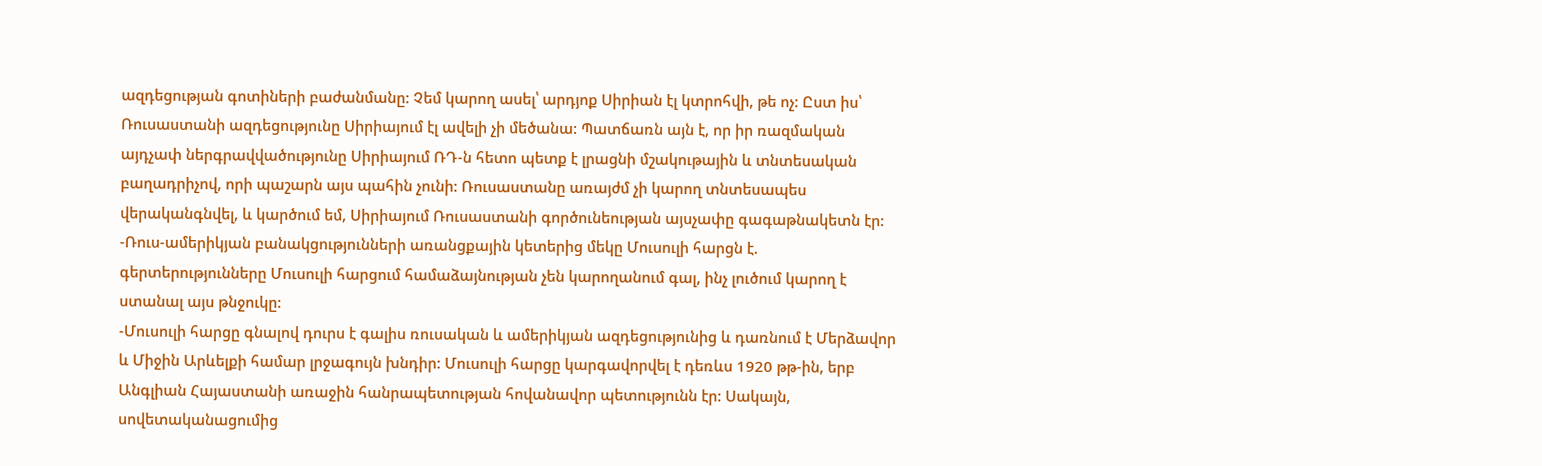ազդեցության գոտիների բաժանմանը: Չեմ կարող ասել՝ արդյոք Սիրիան էլ կտրոհվի, թե ոչ: Ըստ իս՝ Ռուսաստանի ազդեցությունը Սիրիայում էլ ավելի չի մեծանա: Պատճառն այն է, որ իր ռազմական այդչափ ներգրավվածությունը Սիրիայում ՌԴ-ն հետո պետք է լրացնի մշակութային և տնտեսական բաղադրիչով, որի պաշարն այս պահին չունի: Ռուսաստանը առայժմ չի կարող տնտեսապես վերականգնվել, և կարծում եմ, Սիրիայում Ռուսաստանի գործունեության այսչափը գագաթնակետն էր:
-Ռուս-ամերիկյան բանակցությունների առանցքային կետերից մեկը Մուսուլի հարցն է. գերտերությունները Մուսուլի հարցում համաձայնության չեն կարողանում գալ, ինչ լուծում կարող է ստանալ այս թնջուկը:
-Մուսուլի հարցը գնալով դուրս է գալիս ռուսական և ամերիկյան ազդեցությունից և դառնում է Մերձավոր և Միջին Արևելքի համար լրջագույն խնդիր: Մուսուլի հարցը կարգավորվել է դեռևս 1920 թթ-ին, երբ Անգլիան Հայաստանի առաջին հանրապետության հովանավոր պետությունն էր: Սակայն, սովետականացումից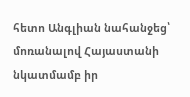հետո Անգլիան նահանջեց՝ մոռանալով Հայաստանի նկատմամբ իր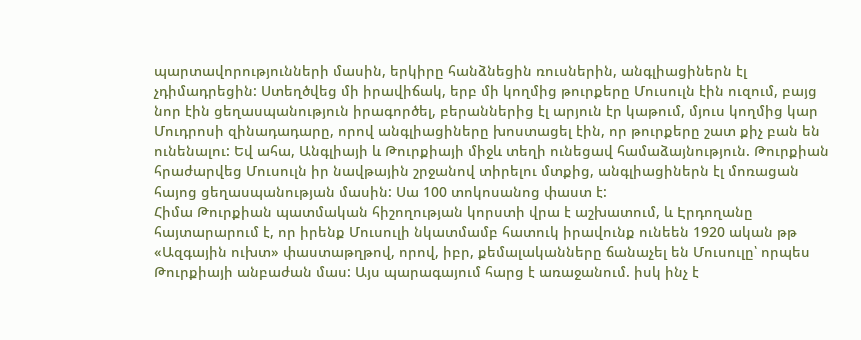պարտավորությունների մասին, երկիրը հանձնեցին ռուսներին, անգլիացիներն էլ չդիմադրեցին: Ստեղծվեց մի իրավիճակ, երբ մի կողմից թուրքերը Մուսուլն էին ուզում, բայց նոր էին ցեղասպանություն իրագործել, բերաններից էլ արյուն էր կաթում, մյուս կողմից կար Մուդրոսի զինադադարը, որով անգլիացիները խոստացել էին, որ թուրքերը շատ քիչ բան են ունենալու: Եվ ահա, Անգլիայի և Թուրքիայի միջև տեղի ունեցավ համաձայնություն. Թուրքիան հրաժարվեց Մուսուլն իր նավթային շրջանով տիրելու մտքից, անգլիացիներն էլ մոռացան հայոց ցեղասպանության մասին: Սա 100 տոկոսանոց փաստ է:
Հիմա Թուրքիան պատմական հիշողության կորստի վրա է աշխատում, և Էրդողանը հայտարարում է, որ իրենք Մուսուլի նկատմամբ հատուկ իրավունք ունեեն 1920 ական թթ «Ազգային ուխտ» փաստաթղթով, որով, իբր, քեմալականները ճանաչել են Մուսուլը՝ որպես Թուրքիայի անբաժան մաս: Այս պարագայում հարց է առաջանում. իսկ ինչ է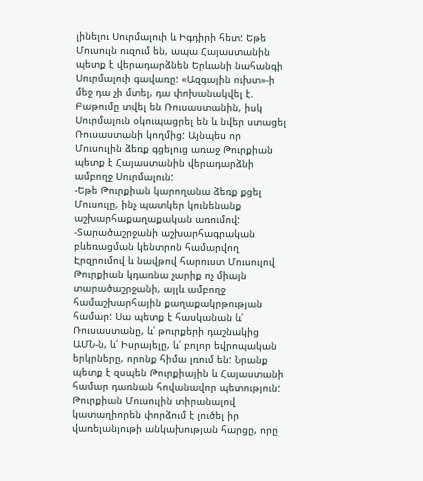լինելու Սուրմալուի և Իգդիրի հետ: Եթե Մուսուլն ուզում են, ապա Հայաստանին պետք է վերադարձնեն Երևանի նահանգի Սուրմալուի գավառը: «Ազգային ուխտ»-ի մեջ դա չի մտել, դա փոխանակվել է. Բաթումը տվել են Ռուսաստանին, իսկ Սուրմալուն օկուպացրել են և նվեր ստացել Ռուսաստանի կողմից: Այնպես որ Մուսուլին ձեռք գցելուց առաջ Թուրքիան պետք է Հայաստանին վերադարձնի ամբողջ Սուրմալուն:
-Եթե Թուրքիան կարողանա ձեռք քցել Մուսուլը, ինչ պատկեր կունենանք աշխարհաքաղաքական առումով:
-Տարածաշրջանի աշխարհագրական բևեռացման կենտրոն համարվող Էրզրումով և նավթով հարուստ Մուսուլով Թուրքիան կդառնա չարիք ոչ միայն տարածաշրջանի, այլև ամբողջ համաշխարհային քաղաքակրթության համար: Սա պետք է հասկանան և՛ Ռուսաստանը, և՛ թուրքերի դաշնակից ԱՄՆ-ն, և՛ Իսրայելը, և՛ բոլոր եվրոպական երկրները, որոնք հիմա լռում են: Նրանք պետք է զսպեն Թուրքիային և Հայաստանի համար դառնան հովանավոր պետություն: Թուրքիան Մուսուլին տիրանալով կատաղիորեն փորձում է լուծել իր վառելանյութի անկախության հարցը, որը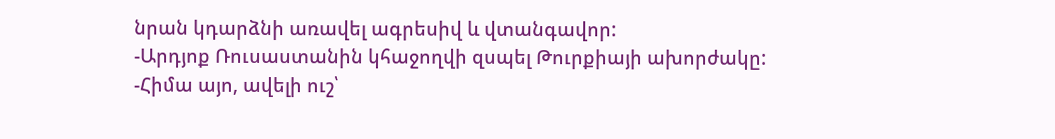նրան կդարձնի առավել ագրեսիվ և վտանգավոր:
-Արդյոք Ռուսաստանին կհաջողվի զսպել Թուրքիայի ախորժակը:
-Հիմա այո, ավելի ուշ՝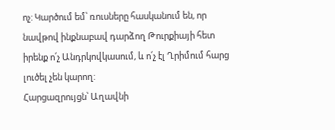ոչ: Կարծում եմ՝ ռուսները հասկանում են, որ նավթով ինքնաբավ դարձող Թուրքիայի հետ իրենք ո՛չ Անդրկովկասում, և ո՛չ էլ Ղրիմում հարց լուծել չեն կարող:
Հարցազրույցն՝ Աղավնի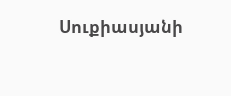Սուքիասյանի